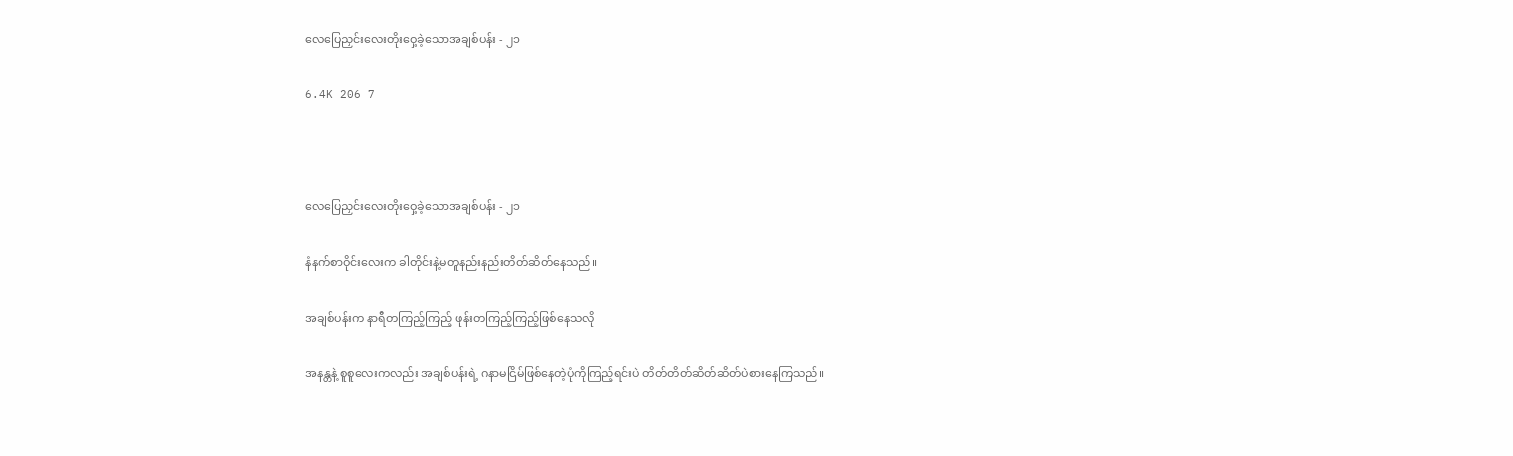လေပြေညှင်းလေးတိုးဝှေ့ခဲ့သောအချစ်ပန်း - ၂၁

6.4K 206 7



လေပြေညှင်းလေးတိုးဝှေ့ခဲ့သောအချစ်ပန်း - ၂၁

နံနက်စာဝိုင်းလေးက ခါတိုင်းနဲ့မတူနည်းနည်းတိတ်ဆိတ်နေသည်။

အချစ်ပန်းက နာရီတကြည့်ကြည့် ဖုန်းတကြည့်ကြည့်ဖြစ်နေသလို

အနန္တနဲ့ စူစူလေးကလည်း အချစ်ပန်းရဲ့ ဂနာမငြိမ်ဖြစ်နေတဲ့ပုံကိုကြည့်ရင်းပဲ တိတ်တိတ်ဆိတ်ဆိတ်ပဲစားနေကြသည်။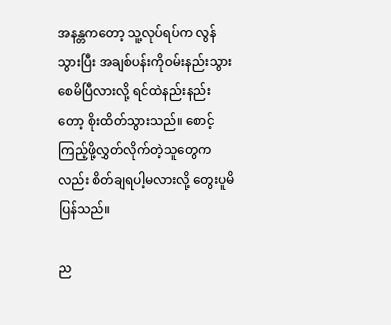အနန္တကတော့ သူ့လုပ်ရပ်က လွန်သွားပြီး အချစ်ပန်းကိုဝမ်းနည်းသွားစေမိပြီလားလို့ ရင်ထဲနည်းနည်းတော့ စိုးထိတ်သွားသည်။ စောင့်ကြည့်ဖို့လွှတ်လိုက်တဲ့သူတွေကလည်း စိတ်ချရပါ့မလားလို့ တွေးပူမိပြန်သည်။

ည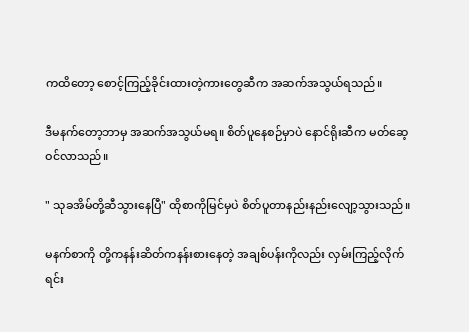ကထိတော့ စောင့်ကြည့်ခိုင်းထားတဲ့ကားတွေဆီက အဆက်အသွယ်ရသည်။

ဒီမနက်တော့ဘာမှ အဆက်အသွယ်မရ။ စိတ်ပူနေစဉ်မှာပဲ နောင်ရိုးဆီက မတ်ဆေ့ဝင်လာသည်။

" သုခအိမ်တို့ဆီသွားနေပြီ" ထိုစာကိုမြင်မှပဲ စိတ်ပူတာနည်းနည်းလျော့သွားသည်။

မနက်စာကို တို့ကနန်းဆိတ်ကနန်းစားနေတဲ့ အချစ်ပန်းကိုလည်း လှမ်းကြည့်လိုက်ရင်း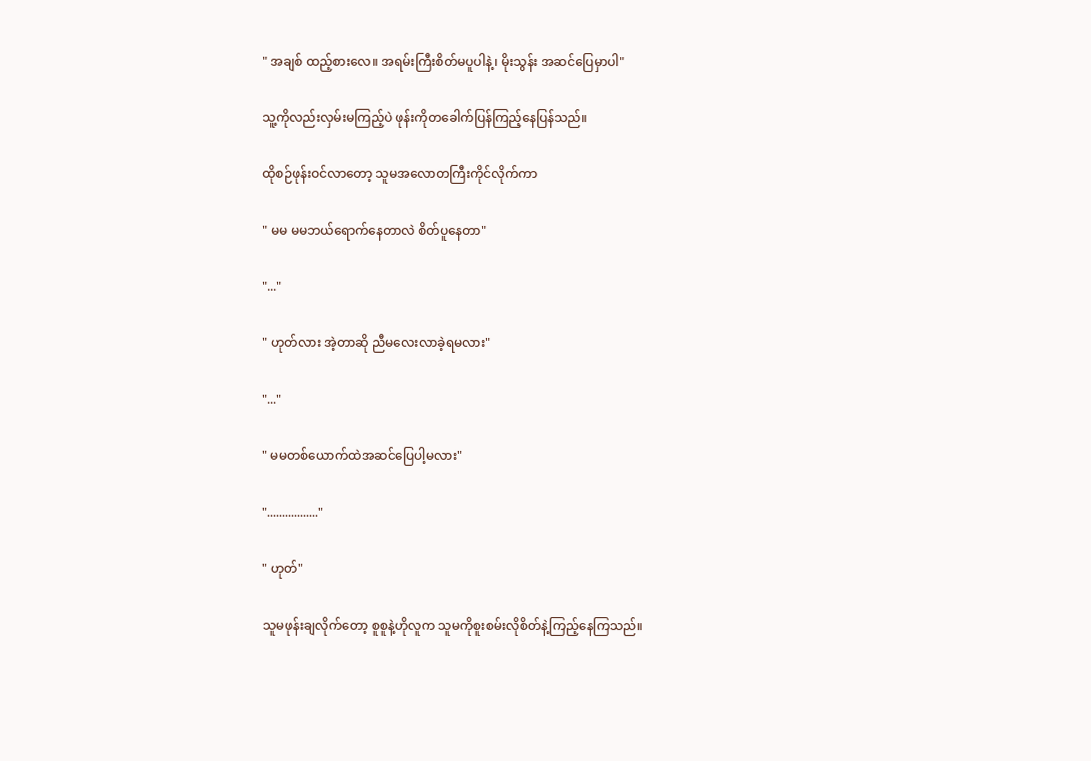" အချစ် ထည့်စားလေ။ အရမ်းကြီးစိတ်မပူပါနဲ့၊ မိုးသွန်း အဆင်ပြေမှာပါ"

သူ့ကိုလည်းလှမ်းမကြည့်ပဲ ဖုန်းကိုတခေါက်ပြန်ကြည့်နေပြန်သည်။

ထိုစဉ်ဖုန်းဝင်လာတော့ သူမအလောတကြီးကိုင်လိုက်ကာ

" မမ မမဘယ်ရောက်နေတာလဲ စိတ်ပူနေတာ"

"..."

" ဟုတ်လား အဲ့တာဆို ညီမလေးလာခဲ့ရမလား"

"..."

" မမတစ်ယောက်ထဲအဆင်ပြေပါ့မလား"

"................."

" ဟုတ်"

သူမဖုန်းချလိုက်တော့ စူစူနဲ့ဟိုလူက သူမကိုစူးစမ်းလိုစိတ်နဲ့ကြည့်နေကြသည်။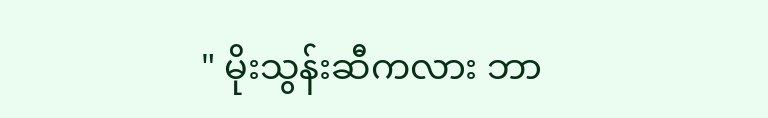" မိုးသွန်းဆီကလား ဘာ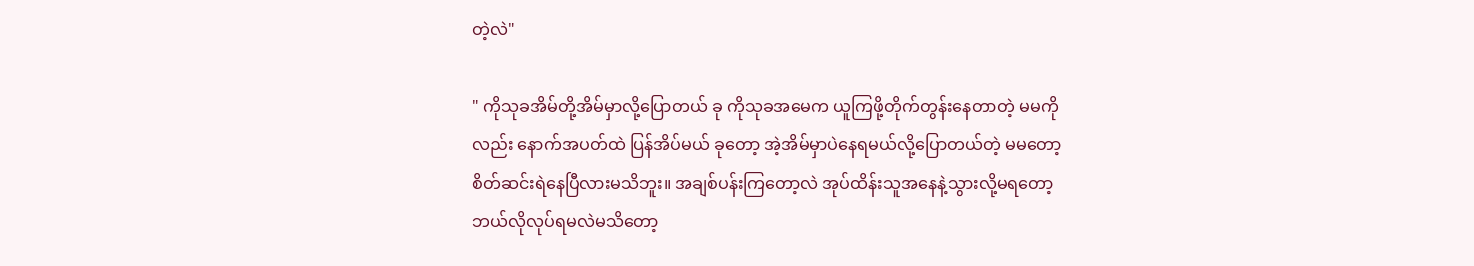တဲ့လဲ"

" ကိုသုခအိမ်တို့အိမ်မှာလို့ပြောတယ် ခု ကိုသုခအမေက ယူကြဖို့တိုက်တွန်းနေတာတဲ့ မမကိုလည်း နောက်အပတ်ထဲ ပြန်အိပ်မယ် ခုတော့ အဲ့အိမ်မှာပဲနေရမယ်လို့ပြောတယ်တဲ့ မမတော့ စိတ်ဆင်းရဲနေပြီလားမသိဘူး။ အချစ်ပန်းကြတော့လဲ အုပ်ထိန်းသူအနေနဲ့သွားလို့မရတော့ ဘယ်လိုလုပ်ရမလဲမသိတော့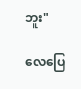ဘူး"

လေပြေ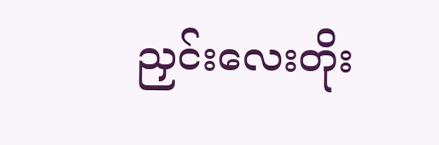ညှင်းလေးတိုး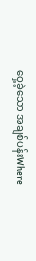ဝှေ့ခဲ့သော အချစ်ပန်းWhere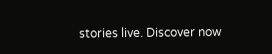stories live. Discover now